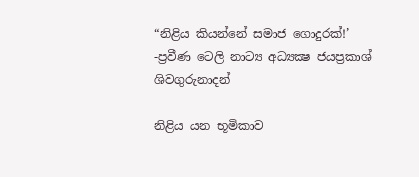“නිළිය කියන්නේ සමාජ ගොදුරක්!’ -ප්‍රවීණ ටෙලි නාට්‍ය අධ්‍යක්‍ෂ ජයප්‍රකාශ් ශිවගුරුනාදන්

නිළිය යන භූමිකාව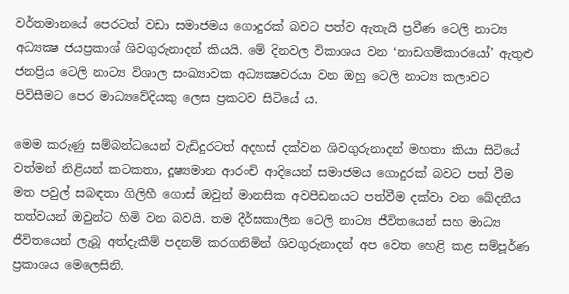වර්තමානයේ පෙරටත් වඩා සමාජමය ගොදුරක් බවට පත්ව ඇතැයි ප්‍රවීණ ටෙලි නාට්‍ය අධ්‍යක්‍ෂ ජයප්‍රකාශ් ශිවගුරුනාදන් කියයි. මේ දිනවල විකාශය වන ‘නාඩගම්කාරයෝ’ ඇතුළු ජනප්‍රිය ටෙලි නාට්‍ය විශාල සංඛ්‍යාවක අධ්‍යක්‍ෂවරයා වන ඔහු ටෙලි නාට්‍ය කලාවට පිවිසීමට පෙර මාධ්‍යවේදියකු ලෙස ප්‍රකටව සිටියේ ය.

මෙම කරුණු සම්බන්ධයෙන් වැඩිදුරටත් අදහස් දක්වන ශිවගුරුනාදන් මහතා කියා සිටියේ වත්මන් නිළියන් කටකතා, දූෂ්‍යමාන ආරංචි ආදියෙන් සමාජමය ගොදුරක් බවට පත් වීම මත පවුල් සබඳතා ගිලිහී ගොස් ඔවුන් මානසික අවපීඩනයට පත්වීම දක්වා වන ඛේදනීය තත්වයන් ඔවුන්ට හිමි වන බවයි. තම දීර්ඝකාලීන ටෙලි නාට්‍ය ජීවිතයෙන් සහ මාධ්‍ය ජීවිතයෙන් ලැබූ අත්දැකීම් පදනම් කරගනිමින් ශිවගුරුනාදන් අප වෙත හෙළි කළ සම්පූර්ණ ප්‍රකාශය මෙලෙසිනි.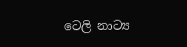ටෙලි නාට්‍ය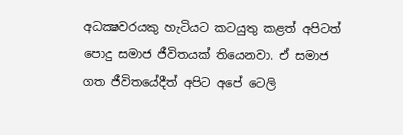අධක්‍ෂවරයකු හැටියට කටයුතු කළත් අපිටත් පොදු සමාජ ජීවිතයක් තියෙනවා. ඒ සමාජ ගත ජීවිතයේදීත් අපිට අපේ ටෙලි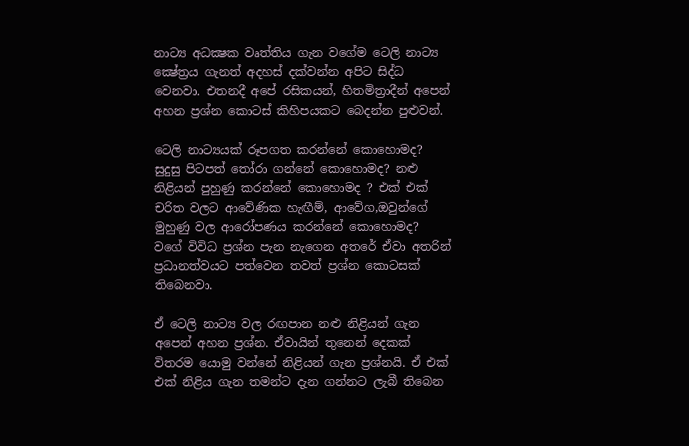නාට්‍ය අධක්‍ෂක වෘත්තිය ගැන වගේම ටෙලි නාට්‍ය ක්‍ෂේත්‍රය ගැනත් අදහස් දක්වන්න අපිට සිද්ධ වෙනවා. එතනදී අපේ රසිකයන්, හිතමිත්‍රාදීන් අපෙන් අහන ප්‍රශ්න කොටස් කිහිපයකට බෙදන්න පුළුවන්.

ටෙලි නාට්‍යයක් රූපගත කරන්නේ කොහොමද? සුදුසු පිටපත් තෝරා ගන්නේ කොහොමද? නළු නිළියන් පුහුණු කරන්නේ කොහොමද ? එක් එක් චරිත වලට ආවේණික හැඟීම්, ආවේග,ඔවුන්ගේ මුහුණු වල ආරෝපණය කරන්නේ කොහොමද? වගේ විවිධ ප්‍රශ්න පැන නැගෙන අතරේ ඒවා අතරින් ප්‍රධානත්වයට පත්වෙන තවත් ප්‍රශ්න කොටසක් තිබෙනවා.

ඒ ටෙලි නාට්‍ය වල රඟපාන නළු නිළියන් ගැන අපෙන් අහන ප්‍රශ්න. ඒවායින් තුනෙන් දෙකක් විතරම යොමු වන්නේ නිළියන් ගැන ප්‍රශ්නයි. ඒ එක් එක් නිළිය ගැන තමන්ට දැන ගන්නට ලැබී තිබෙන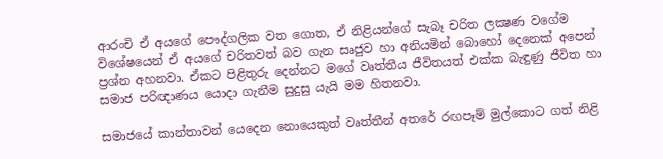ආරංචි ඒ අයගේ පෞද්ගලික වත ගොත, ඒ නිළියන්ගේ සැබෑ චරිත ලක්‍ෂණ වගේම විශේෂයෙන් ඒ අයගේ චරිතවත් බව ගැන සෘජුව හා අනියමින් බොහෝ දෙනෙක් අපෙන් ප්‍රශ්න අහනවා. ඒකට පිළිතුරු දෙන්නට මගේ වෘත්තීය ජීවිතයත් එක්ක බැඳුණු ජීවිත හා සමාජ පරිඥාණය යොදා ගැනීම සුදුසු යැයි මම හිතනවා.

සමාජයේ කාන්තාවන් යෙදෙන නොයෙකුත් වෘත්තීන් අතරේ රඟපෑම් මුල්කොට ගත් නිළි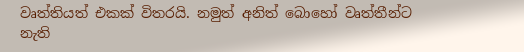වෘත්තියත් එකක් විතරයි. නමුත් අනිත් බොහෝ වෘත්තීන්ට නැති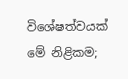විශේෂත්වයක් මේ නිළිකම;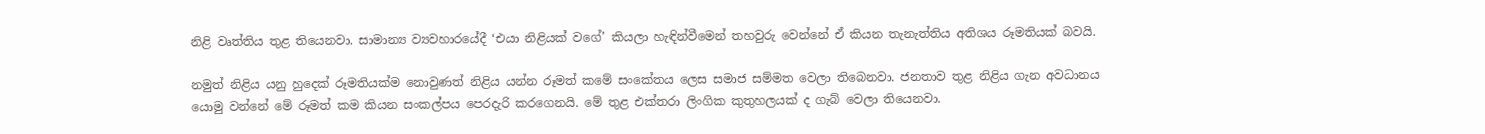නිළි වෘත්තිය තුළ තියෙනවා. සාමාන්‍ය ව්‍යවහාරයේදී ‘එයා නිළියක් වගේ’ කියලා හැඳින්වීමෙන් තහවුරු වෙන්නේ ඒ කියන තැනැත්තිය අතිශය රූමතියක් බවයි.

නමුත් නිළිය යනු හුදෙක් රූමතියක්ම නොවුණත් නිළිය යන්න රූමත් කමේ සංකේතය ලෙස සමාජ සම්මත වෙලා තිබෙනවා. ජනතාව තුළ නිළිය ගැන අවධානය යොමු වන්නේ මේ රූමත් කම කියන සංකල්පය පෙරදැරි කරගෙනයි. මේ තුළ එක්තරා ලිංගික කුතුහලයක් ද ගැබ් වෙලා තියෙනවා.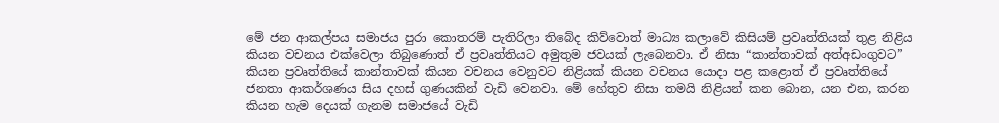මේ ජන ආකල්පය සමාජය පුරා කොතරම් පැතිරිලා තිබේද කිව්වොත් මාධ්‍ය කලාවේ කිසියම් ප්‍රවෘත්තියක් තුළ නිළිය කියන වචනය එක්වෙලා තිබුණොත් ඒ ප්‍රවෘත්තියට අමුතුම ජවයක් ලැබෙනවා. ඒ නිසා “කාන්තාවක් අත්අඩංගුවට” කියන ප්‍රවෘත්තියේ කාන්තාවක් කියන වචනය වෙනුවට නිළියක් කියන වචනය යොදා පළ කළොත් ඒ ප්‍රවෘත්තියේ ජනතා ආකර්ශණය සිය දහස් ගුණයකින් වැඩි වෙනවා. මේ හේතුව නිසා තමයි නිළියන් කන බොන, යන එන, කරන කියන හැම දෙයක් ගැනම සමාජයේ වැඩි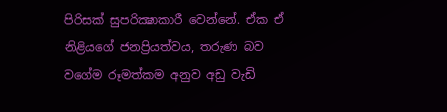පිරිසක් සුපරික්‍ෂාකාරී වෙන්නේ. ඒක ඒ නිළියගේ ජනප්‍රියත්වය, තරුණ බව වගේම රූමත්කම අනුව අඩු වැඩි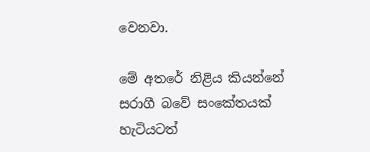වෙනවා.

මේ අතරේ නිළිය කියන්නේ සරාගී බවේ සංකේතයක් හැටියටත්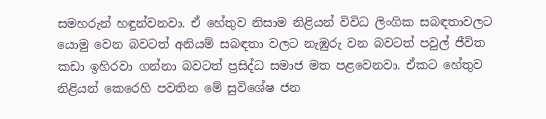සමහරුන් හඳුන්වනවා. ඒ හේතුව නිසාම නිළියන් විවිධ ලිංගික සබඳතාවලට යොමු වෙන බවටත් අනියම් සබඳතා වලට නැඹුරු වන බවටත් පවුල් ජීවිත කඩා ඉහිරවා ගන්නා බවටත් ප්‍රසිද්ධ සමාජ මත පළවෙනවා. ඒකට හේතුව නිළියන් කෙරෙහි පවතින මේ සුවිශේෂ ජන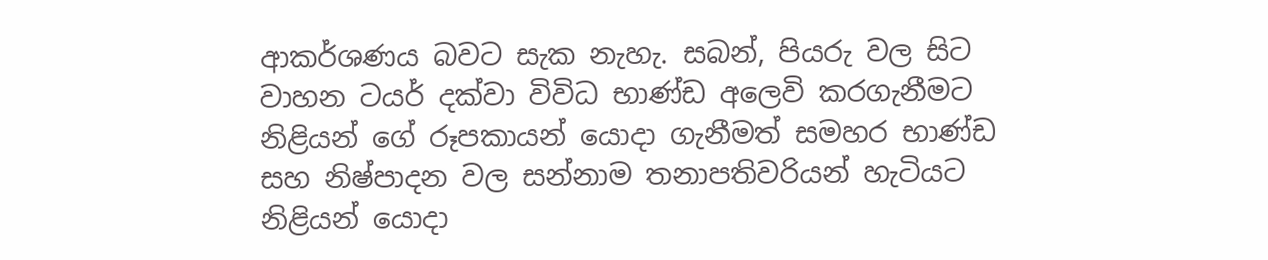ආකර්ශණය බවට සැක නැහැ. සබන්, පියරු වල සිට වාහන ටයර් දක්වා විවිධ භාණ්ඩ අලෙවි කරගැනීමට නිළියන් ගේ රූපකායන් යොදා ගැනීමත් සමහර භාණ්ඩ සහ නිෂ්පාදන වල සන්නාම තනාපතිවරියන් හැටියට නිළියන් යොදා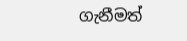ගැනීමත්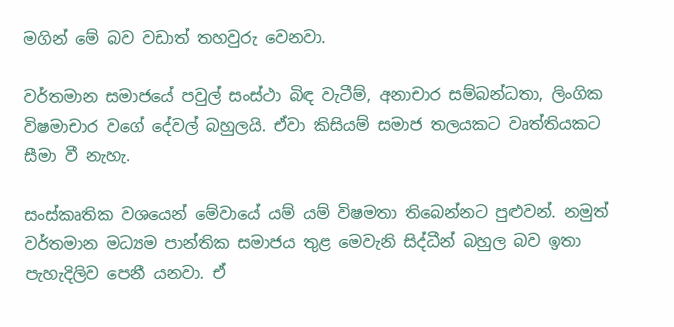මගින් මේ බව වඩාත් තහවුරු වෙනවා.

වර්තමාන සමාජයේ පවුල් සංස්ථා බිඳ වැටීම්, අනාචාර සම්බන්ධතා, ලිංගික විෂමාචාර වගේ දේවල් බහුලයි. ඒවා කිසියම් සමාජ තලයකට වෘත්තියකට සීමා වී නැහැ.

සංස්කෘතික වශයෙන් මේවායේ යම් යම් විෂමතා තිබෙන්නට පුළුවන්. නමුත් වර්තමාන මධ්‍යම පාන්තික සමාජය තුළ මෙවැනි සිද්ධීන් බහුල බව ඉතා පැහැදිලිව පෙනී යනවා. ඒ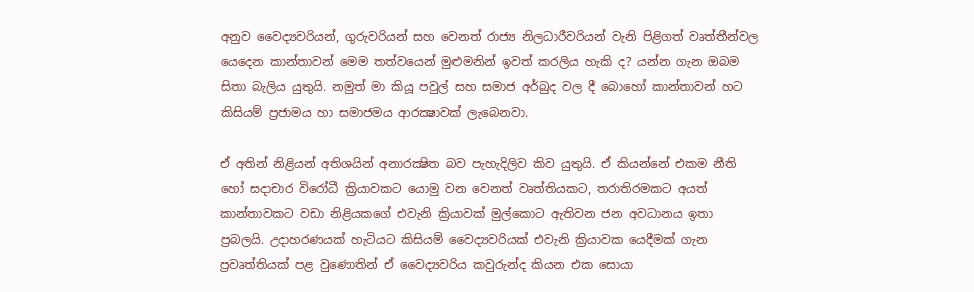අනුව වෛද්‍යවරියන්, ගුරුවරියන් සහ වෙනත් රාජ්‍ය නිලධාරීවරියන් වැනි පිළිගත් වෘත්තීන්වල යෙදෙන කාන්තාවන් මෙම තත්වයෙන් මුළුමනින් ඉවත් කරලිය හැකි ද? යන්න ගැන ඔබම සිතා බැලිය යුතුයි. නමුත් මා කියූ පවුල් සහ සමාජ අර්බුද වල දී බොහෝ කාන්තාවන් හට කිසියම් ප්‍රජාමය හා සමාජමය ආරක්‍ෂාවක් ලැබෙනවා.

ඒ අතින් නිළියන් අතිශයින් අනාරක්‍ෂිත බව පැහැදිලිව කිව යුතුයි. ඒ කියන්නේ එකම නීති හෝ සදාචාර විරෝධී ක්‍රියාවකට යොමු වන වෙනත් වෘත්තියකට, තරාතිරමකට අයත් කාන්තාවකට වඩා නිළියකගේ එවැනි ක්‍රියාවක් මුල්කොට ඇතිවන ජන අවධානය ඉතා ප්‍රබලයි. උදාහරණයක් හැටියට කිසියම් වෛද්‍යවරියක් එවැනි ක්‍රියාවක යෙදීමක් ගැන ප්‍රවෘත්තියක් පළ වුණොතින් ඒ වෛද්‍යවරිය කවුරුන්ද කියන එක සොයා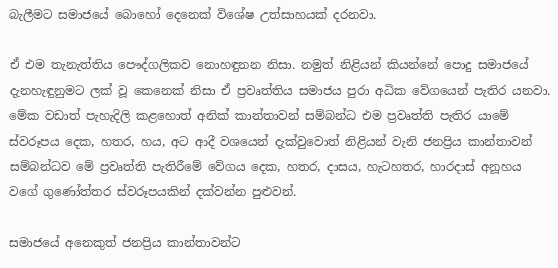බැලීමට සමාජයේ බොහෝ දෙනෙක් විශේෂ උත්සාහයක් දරනවා.

ඒ එම තැනැත්තිය පෞද්ගලිකව නොහඳුනන නිසා. නමුත් නිළියන් කියන්නේ පොදු සමාජයේ දැනහැඳුනුමට ලක් වූ කෙනෙක් නිසා ඒ ප්‍රවෘත්තිය සමාජය පුරා අධික වේගයෙන් පැතිර යනවා. මේක වඩාත් පැහැදිලි කළහොත් අනික් කාන්තාවන් සම්බන්ධ එම ප්‍රවෘත්ති පැතිර යාමේ ස්වරූපය දෙක, හතර, හය, අට ආදී වශයෙන් දැක්වුවොත් නිළියන් වැනි ජනප්‍රිය කාන්තාවන් සම්බන්ධව මේ ප්‍රවෘත්ති පැතිරීමේ වේගය දෙක, හතර, දාසය, හැටහතර, හාරදාස් අනූහය වගේ ගුණෝත්තර ස්වරූපයකින් දක්වන්න පුළුවන්.

සමාජයේ අනෙකුත් ජනප්‍රිය කාන්තාවන්ට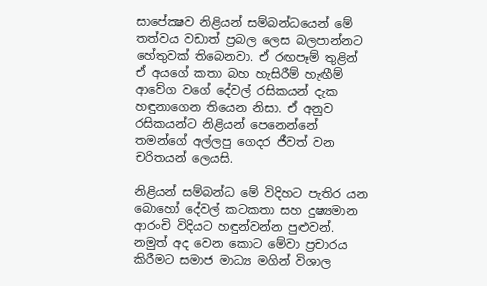සාපේක්‍ෂව නිළියන් සම්බන්ධයෙන් මේ තත්වය වඩාත් ප්‍රබල ලෙස බලපාන්නට හේතුවක් තිබෙනවා. ඒ රඟපෑම් තුළින් ඒ අයගේ කතා බහ හැසිරීම් හැඟීම් ආවේග වගේ දේවල් රසිකයන් දැක හඳුනාගෙන තියෙන නිසා. ඒ අනුව රසිකයන්ට නිළියන් පෙනෙන්නේ තමන්ගේ අල්ලපු ගෙදර ජීවත් වන චරිතයන් ලෙයසි.

නිළියන් සම්බන්ධ මේ විදිහට පැතිර යන බොහෝ දේවල් කටකතා සහ දුෂ්‍යමාන ආරංචි විදියට හඳුන්වන්න පුළුවන්. නමුත් අද වෙන කොට මේවා ප්‍රචාරය කිරීමට සමාජ මාධ්‍ය මගින් විශාල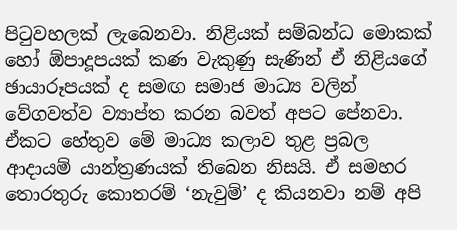පිටුවහලක් ලැබෙනවා. නිළියක් සම්බන්ධ මොකක් හෝ ඕපාදූපයක් කණ වැකුණු සැණින් ඒ නිළියගේ ඡායාරූපයක් ද සමඟ සමාජ මාධ්‍ය වලින් වේගවත්ව ව්‍යාප්ත කරන බවත් අපට පේනවා. ඒකට හේතුව මේ මාධ්‍ය කලාව තුළ ප්‍රබල ආදායම් යාන්ත්‍රණයක් තිබෙන නිසයි. ඒ සමහර තොරතුරු කොතරම් ‘නැවුම්’ ද කියනවා නම් අපි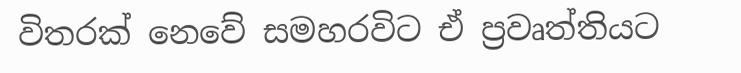විතරක් නෙවේ සමහරවිට ඒ ප්‍රවෘත්තියට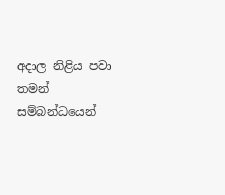අදාල නිළිය පවා තමන් සම්බන්ධයෙන්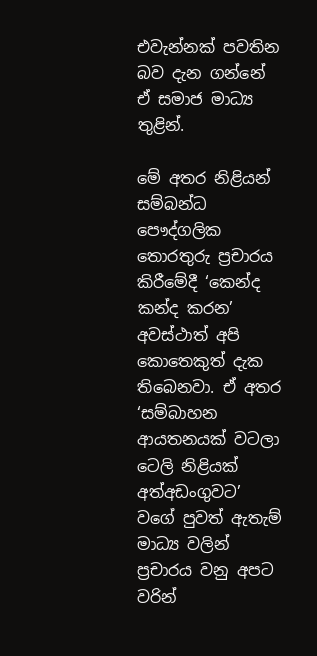එවැන්නක් පවතින බව දැන ගන්නේ ඒ සමාජ මාධ්‍ය තුළින්.

මේ අතර නිළියන් සම්බන්ධ පෞද්ගලික තොරතුරු ප්‍රචාරය කිරීමේදී ‘කෙන්ද කන්ද කරන’ අවස්ථාත් අපි කොතෙකුත් දැක තිබෙනවා. ඒ අතර ‘සම්බාහන ආයතනයක් වටලා ටෙලි නිළියක් අත්අඩංගුවට’ වගේ පුවත් ඇතැම් මාධ්‍ය වලින් ප්‍රචාරය වනු අපට වරින්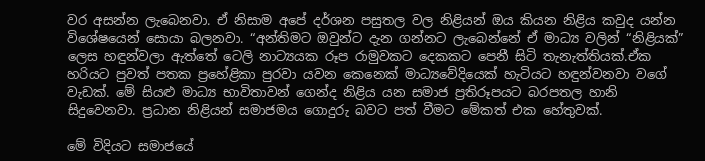වර අසන්න ලැබෙනවා. ඒ නිසාම අපේ දර්ශන පසුතල වල නිළියන් ඔය කියන නිළිය කවුද යන්න විශේෂයෙන් සොයා බලනවා. “අන්තිමට ඔවුන්ට දැන ගන්නට ලැබෙන්නේ ඒ මාධ්‍ය වලින් “නිළියක්” ලෙස හඳුන්වලා ඇත්තේ ටෙලි නාට්‍යයක රූප රාමුවකට දෙකකට පෙනී සිටි තැනැත්තියක්.ඒක හරියට පුවත් පතක ප්‍රහේළිකා පුරවා යවන කෙනෙක් මාධ්‍යවේදියෙක් හැටියට හඳුන්වනවා වගේ වැඩක්. මේ සියළු මාධ්‍ය භාවිතාවන් ගෙන්ද නිළිය යන සමාජ ප්‍රතිරූපයට බරපතල හානි සිදුවෙනවා. ප්‍රධාන නිළියන් සමාජමය ගොදුරු බවට පත් වීමට මේකත් එක හේතුවක්.

මේ විදියට සමාජයේ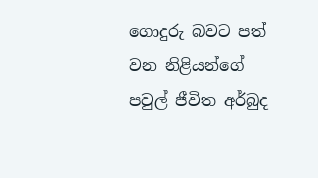ගොදුරු බවට පත් වන නිළියන්ගේ පවුල් ජීවිත අර්බුද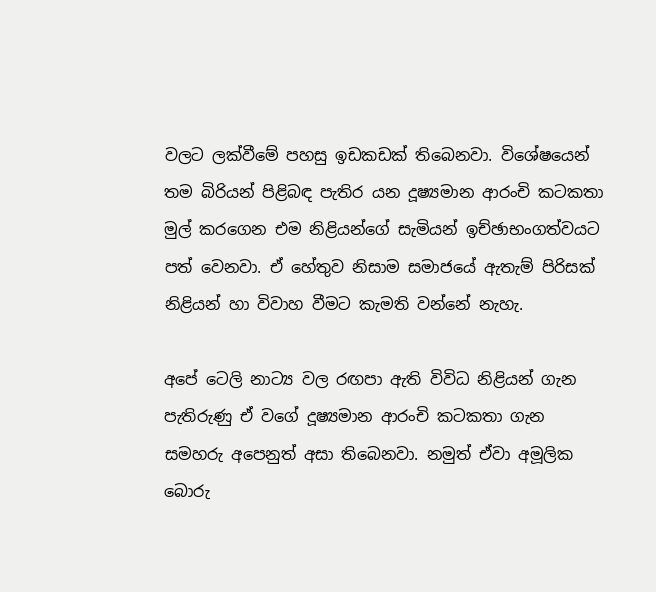වලට ලක්වීමේ පහසු ඉඩකඩක් තිබෙනවා. විශේෂයෙන් තම බිරියන් පිළිබඳ පැතිර යන දූෂ්‍යමාන ආරංචි කටකතා මුල් කරගෙන එම නිළියන්ගේ සැමියන් ඉච්ඡාභංගත්වයට පත් වෙනවා. ඒ හේතුව නිසාම සමාජයේ ඇතැම් පිරිසක් නිළියන් හා විවාහ වීමට කැමති වන්නේ නැහැ.

අපේ ටෙලි නාට්‍ය වල රඟපා ඇති විවිධ නිළියන් ගැන පැතිරුණු ඒ වගේ දූෂ්‍යමාන ආරංචි කටකතා ගැන සමහරු අපෙනුත් අසා තිබෙනවා. නමුත් ඒවා අමූලික බොරු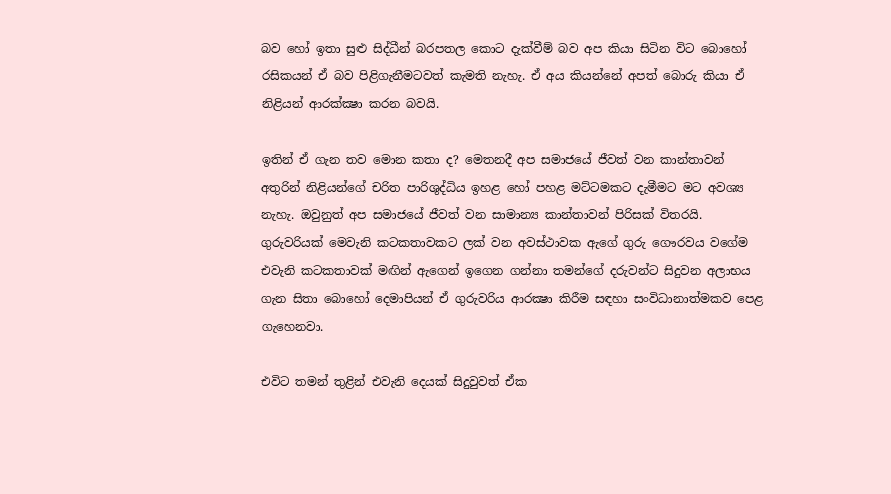බව හෝ ඉතා සුළු සිද්ධීන් බරපතල කොට දැක්වීම් බව අප කියා සිටින විට බොහෝ රසිකයන් ඒ බව පිළිගැනීමටවත් කැමති නැහැ. ඒ අය කියන්නේ අපත් බොරු කියා ඒ නිළියන් ආරක්‍ක්‍ෂා කරන බවයි.

ඉතින් ඒ ගැන තව මොන කතා ද? මෙතනදී අප සමාජයේ ජීවත් වන කාන්තාවන් අතුරින් නිළියන්ගේ චරිත පාරිශුද්ධිය ඉහළ හෝ පහළ මට්ටමකට දැමීමට මට අවශ්‍ය නැහැ. ඔවුනුත් අප සමාජයේ ජීවත් වන සාමාන්‍ය කාන්තාවන් පිරිසක් විතරයි. ගුරුවරියක් මෙවැනි කටකතාවකට ලක් වන අවස්ථාවක ඇගේ ගුරු ගෞරවය වගේම එවැනි කටකතාවක් මඟින් ඇගෙන් ඉගෙන ගන්නා තමන්ගේ දරුවන්ට සිදුවන අලාභය ගැන සිතා බොහෝ දෙමාපියන් ඒ ගුරුවරිය ආරක්‍ෂා කිරීම සඳහා සංවිධානාත්මකව පෙළ ගැහෙනවා.

එවිට තමන් තුළින් එවැනි දෙයක් සිදුවුවත් ඒක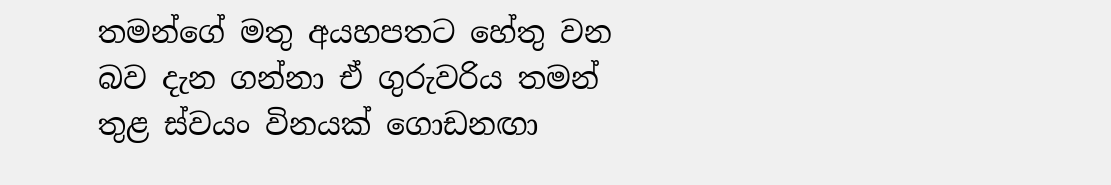තමන්ගේ මතු අයහපතට හේතු වන බව දැන ගන්නා ඒ ගුරුවරිය තමන් තුළ ස්වයං විනයක් ගොඩනඟා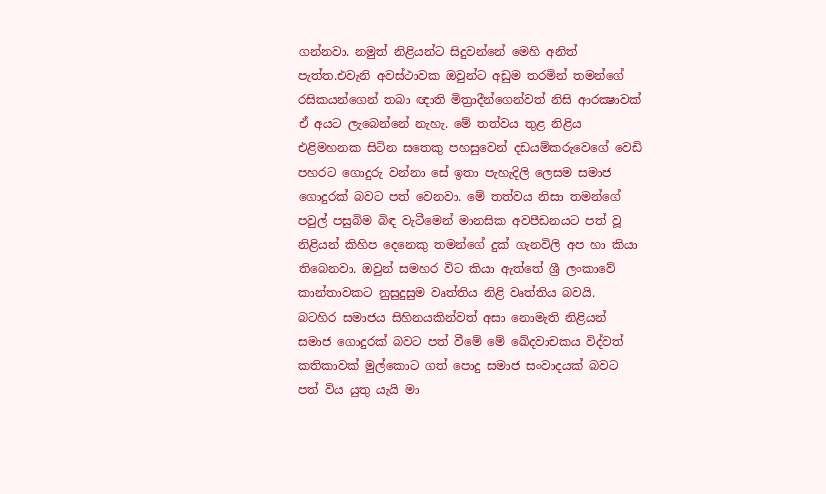ගන්නවා. නමුත් නිළියන්ට සිදුවන්නේ මෙහි අනිත් පැත්ත.එවැනි අවස්ථාවක ඔවුන්ට අඩුම තරමින් තමන්ගේ රසිකයන්ගෙන් තබා ඥාති මිත්‍රාදීන්ගෙන්වත් නිසි ආරක්‍ෂාවක් ඒ අයට ලැබෙන්නේ නැහැ. මේ තත්වය තුළ නිළිය එළිමහනක සිටින සතෙකු පහසුවෙන් දඩයම්කරුවෙගේ වෙඩි පහරට ගොදුරු වන්නා සේ ඉතා පැහැදිලි ලෙසම සමාජ ගොදුරක් බවට පත් වෙනවා. මේ තත්වය නිසා තමන්ගේ පවුල් පසුබිම බිඳ වැටීමෙන් මානසික අවපීඩනයට පත් වූ නිළියන් කිහිප දෙනෙකු තමන්ගේ දුක් ගැනවිලි අප හා කියා තිබෙනවා. ඔවුන් සමහර විට කියා ඇත්තේ ශ්‍රී ලංකාවේ කාන්තාවකට නුසුදුසුම වෘත්තිය නිළි වෘත්තිය බවයි.
බටහිර සමාජය සිහිනයකින්වත් අසා නොමැති නිළියන් සමාජ ගොදුරක් බවට පත් වීමේ මේ ඛේදවාචකය විද්වත් කතිකාවක් මුල්කොට ගත් පොදු සමාජ සංවාදයක් බවට පත් විය යුතු යැයි මා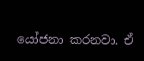යෝජනා කරනවා. ඒ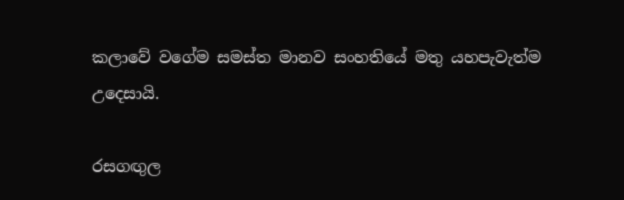කලාවේ වගේම සමස්ත මානව සංහතියේ මතු යහපැවැත්ම උදෙසායි.

රසගඟුල